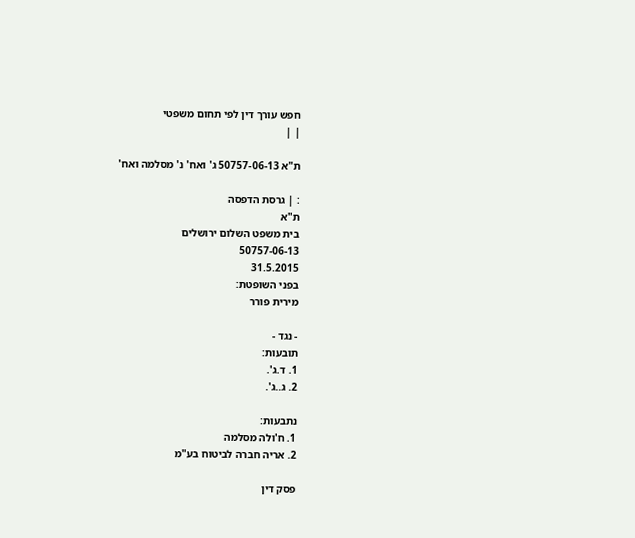חפש עורך דין לפי תחום משפטי
| |

ת"א 50757-06-13 ג' ואח' נ' מסלמה ואח'

: | גרסת הדפסה
ת"א
בית משפט השלום ירושלים
50757-06-13
31.5.2015
בפני השופטת:
מירית פורר

- נגד -
תובעות:
1. ד.ג'.
2. ג..ג'.

נתבעות:
1. ח'ולה מסלמה
2. אריה חברה לביטוח בע"מ

פסק דין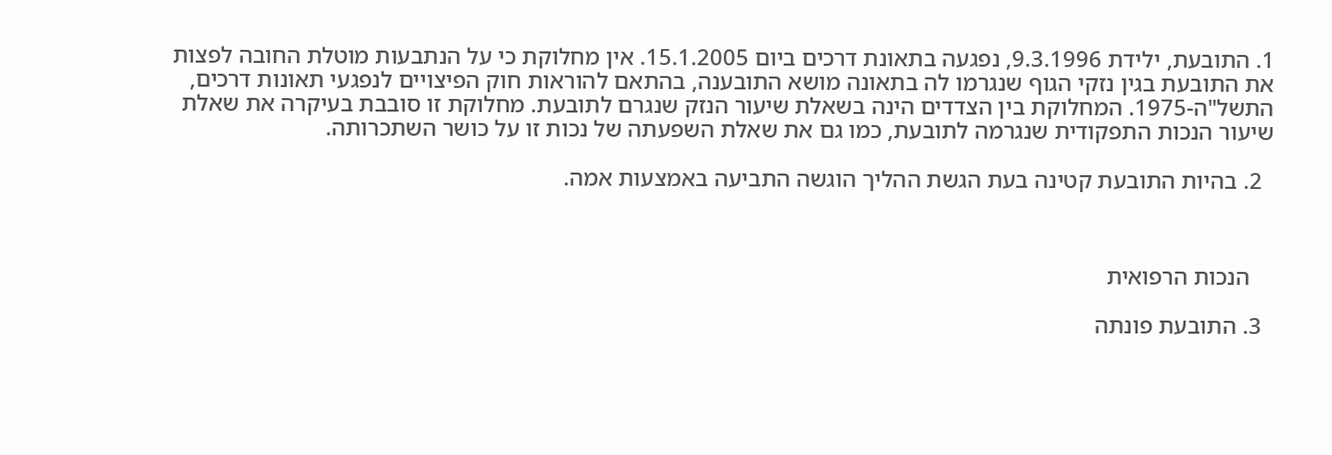1. התובעת, ילידת 9.3.1996, נפגעה בתאונת דרכים ביום 15.1.2005. אין מחלוקת כי על הנתבעות מוטלת החובה לפצות את התובעת בגין נזקי הגוף שנגרמו לה בתאונה מושא התובענה, בהתאם להוראות חוק הפיצויים לנפגעי תאונות דרכים, התשל"ה-1975. המחלוקת בין הצדדים הינה בשאלת שיעור הנזק שנגרם לתובעת. מחלוקת זו סובבת בעיקרה את שאלת שיעור הנכות התפקודית שנגרמה לתובעת, כמו גם את שאלת השפעתה של נכות זו על כושר השתכרותה.

  2. בהיות התובעת קטינה בעת הגשת ההליך הוגשה התביעה באמצעות אמה.



    הנכות הרפואית

  3. התובעת פונתה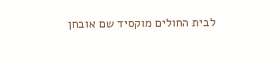לבית החולים מוקסיד שם אובחן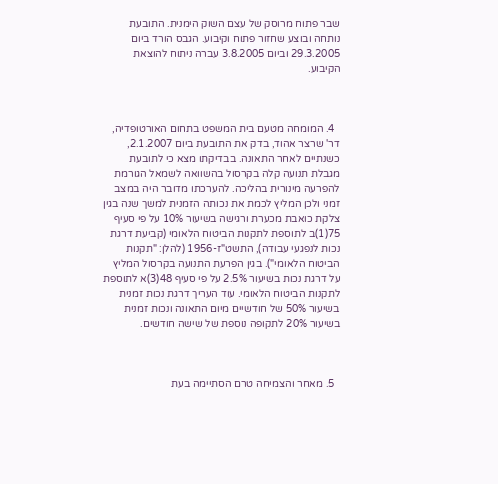שבר פתוח מרוסק של עצם השוק הימנית. התובעת נותחה ובוצע שחזור פתוח וקיבוע. הגבס הורד ביום 29.3.2005 וביום 3.8.2005 עברה ניתוח להוצאת הקיבוע.



  4. המומחה מטעם בית המשפט בתחום האורטופדיה, דר' שרצר אהוד, בדק את התובעת ביום 2.1.2007, כשנתיים לאחר התאונה. בבדיקתו מצא כי לתובעת מגבלת תנועה קלה בקרסול בהשוואה לשמאל הגורמת להפרעה מינורית בהליכה. להערכתו מדובר היה במצב זמני ולכן המליץ לכמת את נכותה הזמנית למשך שנה בגין צלקת כואבת מכערת ורגישה בשיעור 10% על פי סעיף 75(1)ב לתוספת לתקנות הביטוח הלאומי (קביעת דרגת נכות לנפגעי עבודה), התשט"ז-1956 (להלן: "תקנות הביטוח הלאומי"). בגין הפרעת התנועה בקרסול המליץ על דרגת נכות בשיעור 2.5% על פי סעיף 48(3)א לתוספת לתקנות הביטוח הלאומי. עוד העריך דרגת נכות זמנית בשיעור 50% של חודשיים מיום התאונה ונכות זמנית בשיעור 20% לתקופה נוספת של שישה חודשים.



  5. מאחר והצמיחה טרם הסתיימה בעת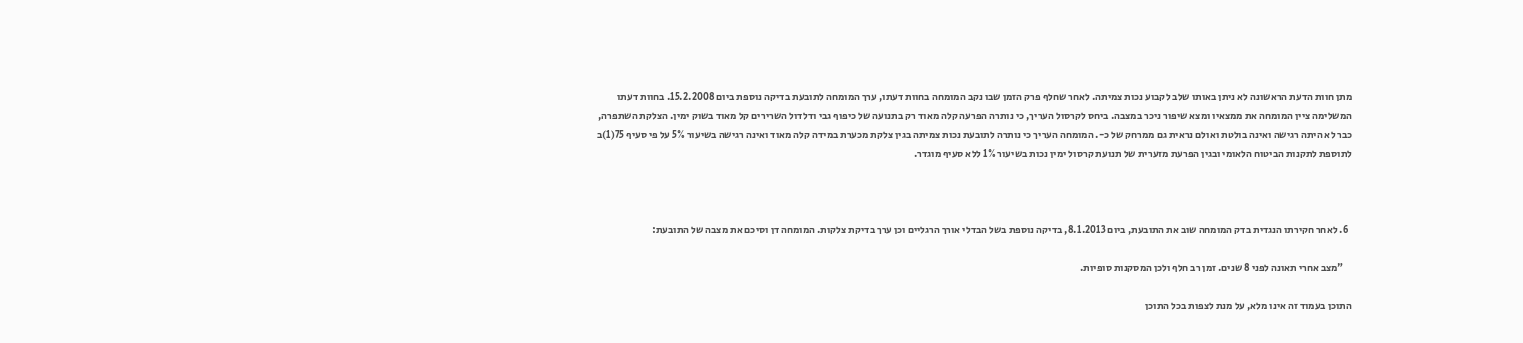מתן חוות הדעת הראשונה לא ניתן באותו שלב לקבוע נכות צמיתה. לאחר שחלף פרק הזמן שבו נקב המומחה בחוות דעתו, ערך המומחה לתובעת בדיקה נוספת ביום 15.2.2008. בחוות דעתו המשלימה ציין המומחה את ממצאיו ומצא שיפור ניכר במצבה. ביחס לקרסול העריך, כי נותרה הפרעה קלה מאוד רק בתנועה של כיפוף גבי ודלדול השרירים קל מאוד בשוק ימין. הצלקת השתפרה, כבר לא היתה רגישה ואינה בולטת ואולם נראית גם ממרחק של כ-. המומחה העריך כי נותרה לתובעת נכות צמיתה בגין צלקת מכערת במידה קלה מאוד ואינה רגישה בשיעור 5% על פי סעיף 75(1)ב לתוספת לתקנות הביטוח הלאומי ובגין הפרעת מזערית של תנועת קרסול ימין נכות בשיעור 1% ללא סעיף מוגדר.



  6. לאחר חקירתו הנגדית בדק המומחה שוב את התובעת, ביום 8.1.2013, בדיקה נוספת בשל הבדלי אורך הרגליים וכן ערך בדיקת צלקות. המומחה דן וסיכם את מצבה של התובעת:

    "מצב אחרי תאונה לפני 8 שנים. זמן רב חלף ולכן המסקנות סופיות.

התוכן בעמוד זה אינו מלא, על מנת לצפות בכל התוכן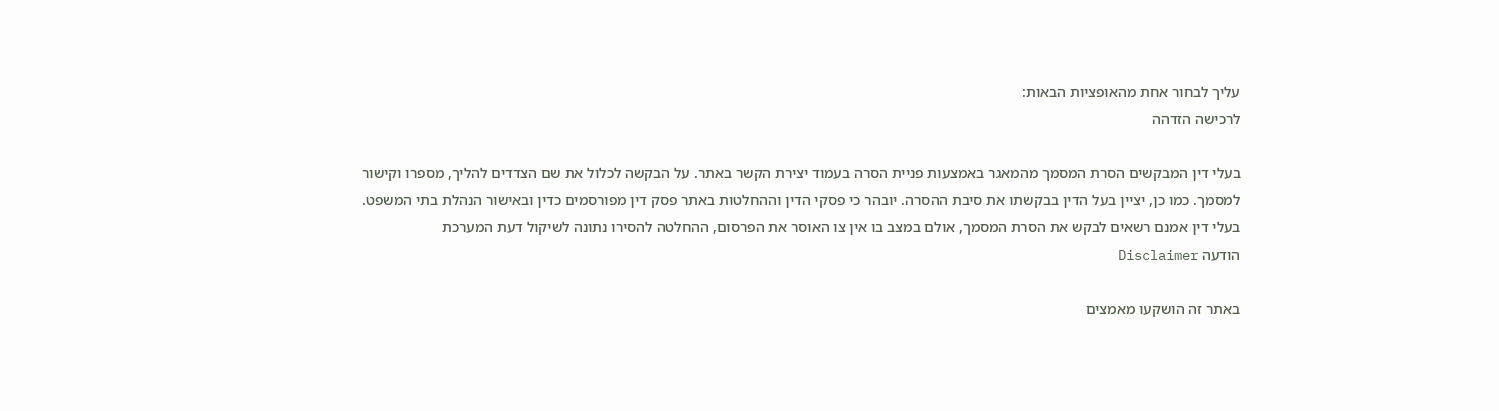עליך לבחור אחת מהאופציות הבאות:
לרכישה הזדהה

בעלי דין המבקשים הסרת המסמך מהמאגר באמצעות פניית הסרה בעמוד יצירת הקשר באתר. על הבקשה לכלול את שם הצדדים להליך, מספרו וקישור למסמך. כמו כן, יציין בעל הדין בבקשתו את סיבת ההסרה. יובהר כי פסקי הדין וההחלטות באתר פסק דין מפורסמים כדין ובאישור הנהלת בתי המשפט. בעלי דין אמנם רשאים לבקש את הסרת המסמך, אולם במצב בו אין צו האוסר את הפרסום, ההחלטה להסירו נתונה לשיקול דעת המערכת
הודעה Disclaimer

באתר זה הושקעו מאמצים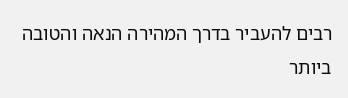רבים להעביר בדרך המהירה הנאה והטובה ביותר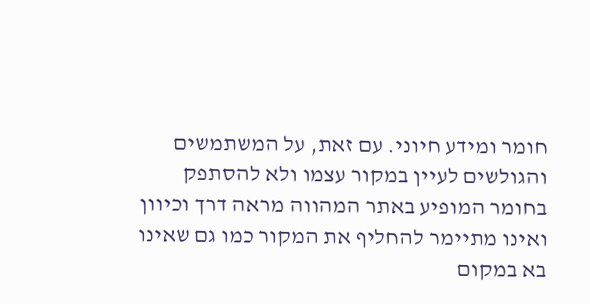חומר ומידע חיוני. עם זאת, על המשתמשים והגולשים לעיין במקור עצמו ולא להסתפק בחומר המופיע באתר המהווה מראה דרך וכיוון ואינו מתיימר להחליף את המקור כמו גם שאינו בא במקום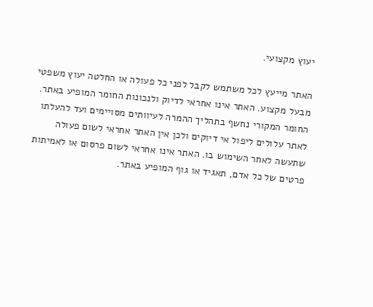יעוץ מקצועי.

האתר מייעץ לכל משתמש לקבל לפני כל פעולה או החלטה יעוץ משפטי מבעל מקצוע. האתר אינו אחראי לדיוק ולנכונות החומר המופיע באתר. החומר המקורי נחשף בתהליך ההמרה לעיוותים מסויימים ועד להעלתו לאתר עלולים ליפול אי דיוקים ולכן אין האתר אחראי לשום פעולה שתעשה לאחר השימוש בו. האתר אינו אחראי לשום פרסום או לאמיתות פרטים של כל אדם, תאגיד או גוף המופיע באתר.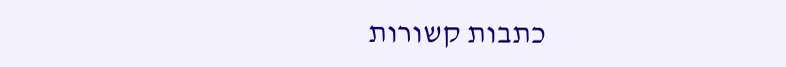כתבות קשורות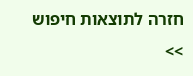חזרה לתוצאות חיפוש >>